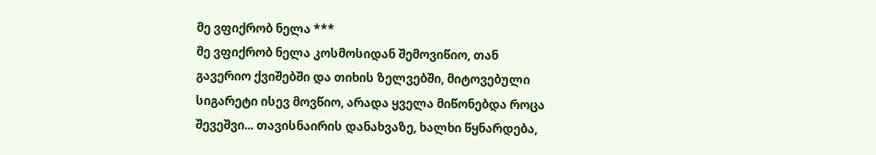მე ვფიქრობ ნელა ***
მე ვფიქრობ ნელა კოსმოსიდან შემოვიწიო, თან გავერიო ქვიშებში და თიხის ზელვებში, მიტოვებული სიგარეტი ისევ მოვწიო, არადა ყველა მიწონებდა როცა შევეშვი... თავისნაირის დანახვაზე, ხალხი წყნარდება,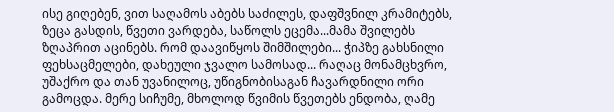ისე გიღებენ, ვით საღამოს აბებს საძილეს, დაფშვნილ კრამიტებს, ზეცა გასდის, წვეთი ვარდება, საწოლს ეცემა...მამა შვილებს ზღაპრით აცინებს. რომ დაავიწყოს შიმშილები... ჭიპზე გახსნილი ფეხსაცმელები, დახეული ჯვალო სამოსად... რაღაც მონამცხვრო, უშაქრო და თან უვანილოც, უწიგნობისაგან ჩავარდნილი ორი გამოცდა. მერე სიჩუმე, მხოლოდ წვიმის წვეთებს ენდობა, ღამე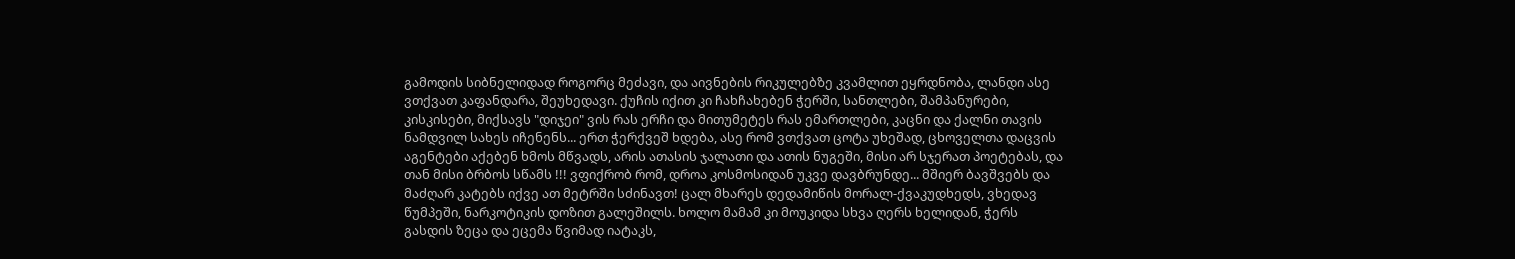გამოდის სიბნელიდად როგორც მეძავი, და აივნების რიკულებზე კვამლით ეყრდნობა, ლანდი ასე ვთქვათ კაფანდარა, შეუხედავი. ქუჩის იქით კი ჩახჩახებენ ჭერში, სანთლები, შამპანურები, კისკისები, მიქსავს "დიჯეი" ვის რას ერჩი და მითუმეტეს რას ემართლები, კაცნი და ქალნი თავის ნამდვილ სახეს იჩენენს... ერთ ჭერქვეშ ხდება, ასე რომ ვთქვათ ცოტა უხეშად, ცხოველთა დაცვის აგენტები აქებენ ხმოს მწვადს, არის ათასის ჯალათი და ათის ნუგეში, მისი არ სჯერათ პოეტებას, და თან მისი ბრბოს სწამს !!! ვფიქრობ რომ, დროა კოსმოსიდან უკვე დავბრუნდე... მშიერ ბავშვებს და მაძღარ კატებს იქვე ათ მეტრში სძინავთ! ცალ მხარეს დედამიწის მორალ-ქვაკუდხედს, ვხედავ წუმპეში, ნარკოტიკის დოზით გალეშილს. ხოლო მამამ კი მოუკიდა სხვა ღერს ხელიდან, ჭერს გასდის ზეცა და ეცემა წვიმად იატაკს,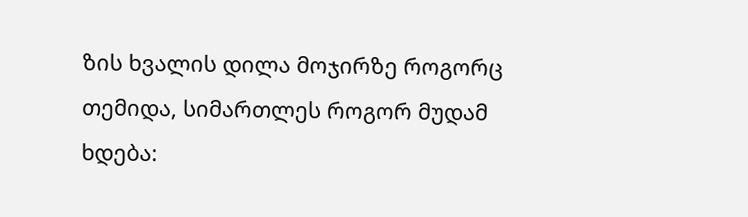ზის ხვალის დილა მოჯირზე როგორც თემიდა, სიმართლეს როგორ მუდამ ხდება: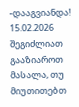-დააგვიანდა! 15.02.2026
შეგიძლიათ გააზიაროთ მასალა, თუ მიუთითებთ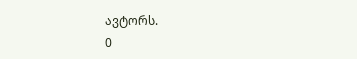ავტორს.
0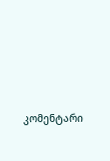კომენტარი